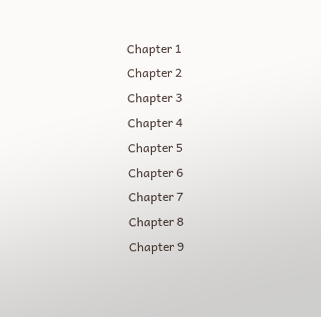Chapter 1
Chapter 2
Chapter 3
Chapter 4
Chapter 5
Chapter 6
Chapter 7
Chapter 8
Chapter 9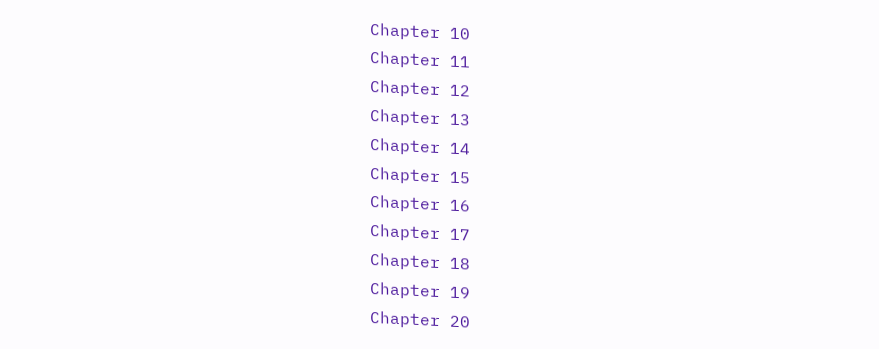Chapter 10
Chapter 11
Chapter 12
Chapter 13
Chapter 14
Chapter 15
Chapter 16
Chapter 17
Chapter 18
Chapter 19
Chapter 20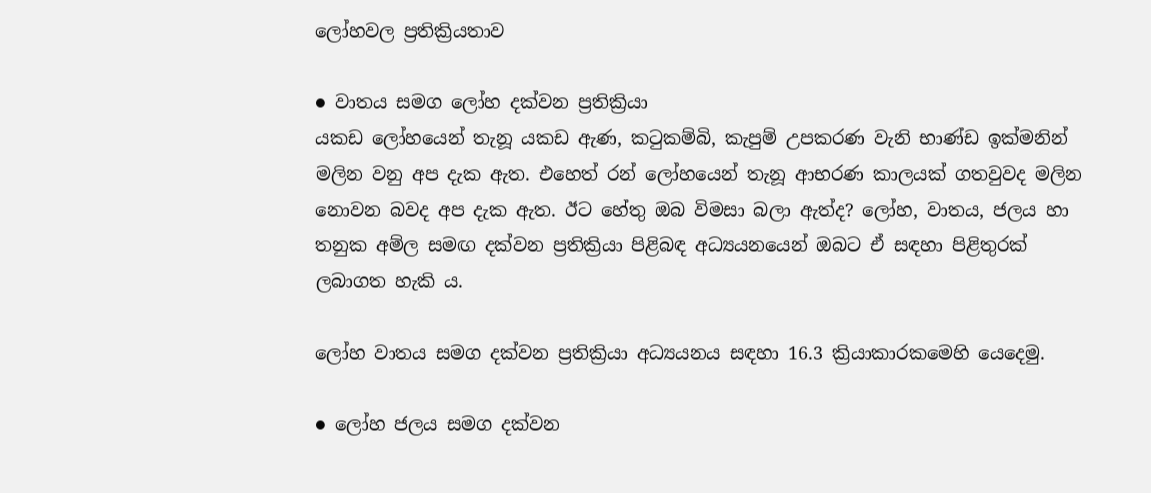ලෝහවල ප්‍රතික්‍රියතාව

● වාතය සමග ලෝහ දක්වන ප්‍රතික්‍රියා
යකඩ ලෝහයෙන් තැනූ යකඩ ඇණ, කටුකම්බි, කැපුම් උපකරණ වැනි භාණ්ඩ ඉක්මනින් මලින වනු අප දැක ඇත. එහෙත් රන් ලෝහයෙන් තැනූ ආභරණ කාලයක් ගතවුවද මලින නොවන බවද අප දැක ඇත. ඊට හේතු ඔබ විමසා බලා ඇත්ද? ලෝහ, වාතය, ජලය හා තනුක අම්ල සමඟ දක්වන ප්‍රතික්‍රියා පිළිබඳ අධ්‍යයනයෙන් ඔබට ඒ සඳහා පිළිතුරක් ලබාගත හැකි ය.

ලෝහ වාතය සමග දක්වන ප්‍රතික්‍රියා අධ්‍යයනය සඳහා 16.3 ක්‍රියාකාරකමෙහි යෙදෙමු.

● ලෝහ ජලය සමග දක්වන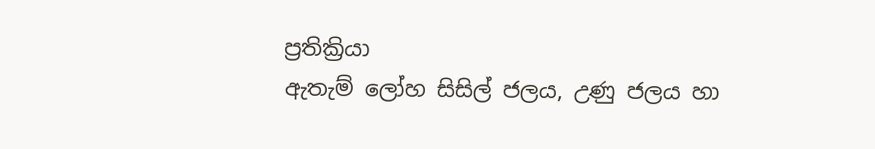ප්‍රතික්‍රියා
ඇතැම් ලෝහ සිසිල් ජලය, උණු ජලය හා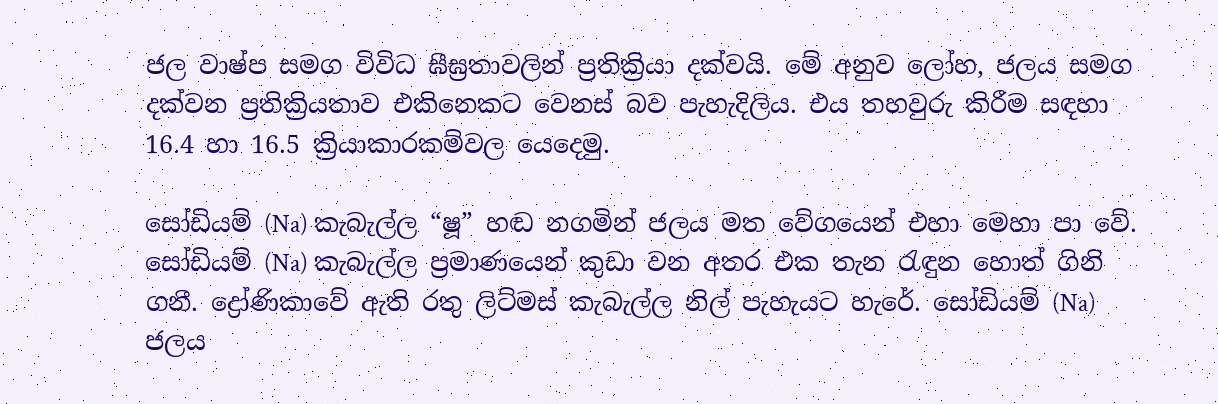ජල වාෂ්ප සමග විවිධ ඝීඝ්‍රතාවලින් ප්‍රතික්‍රියා දක්වයි. මේ අනුව ලෝහ, ජලය සමග දක්වන ප්‍රතික්‍රියතාව එකිනෙකට වෙනස් බව පැහැදිලිය. එය තහවුරු කිරීම සඳහා 16.4 හා 16.5 ක්‍රියාකාරකම්වල යෙදෙමු.

සෝඩියම් (Na) කැබැල්ල “ෂූ” හඬ නගමින් ජලය මත වේගයෙන් එහා මෙහා පා වේ. සෝඩියම් (Na) කැබැල්ල ප්‍රමාණයෙන් කුඩා වන අතර එක තැන රැඳුන හොත් ගිනි ගනී. ද්‍රෝණිකාවේ ඇති රතු ලිට්මස් කැබැල්ල නිල් පැහැයට හැරේ. සෝඩියම් (Na) ජලය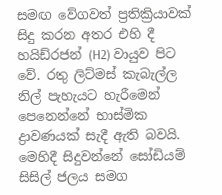සමඟ වේගවත් ප්‍රතික්‍රියාවක් සිදු කරන අතර එහි දී හයිඩ්රජන් (H2) වායුව පිට වේ. රතු ලිට්මස් කැබැල්ල නිල් පැහැයට හැරීමෙන් පෙනෙන්නේ භාස්මික ද්‍රාවණයක් සැදී ඇති බවයි. මෙහිදී සිදුවන්නේ සෝඩියම් සිසිල් ජලය සමග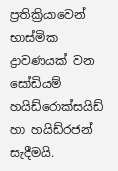ප්‍රතික්‍රියාවෙන් භාස්මික ද්‍රාවණයක් වන සෝඩියම් හයිඩ්රොක්සයිඩ් හා හයිඩ්රජන් සැදීමයි.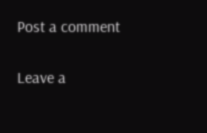Post a comment

Leave a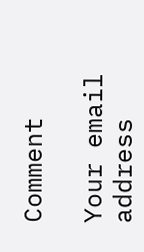Comment

Your email address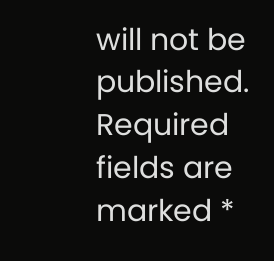will not be published. Required fields are marked *